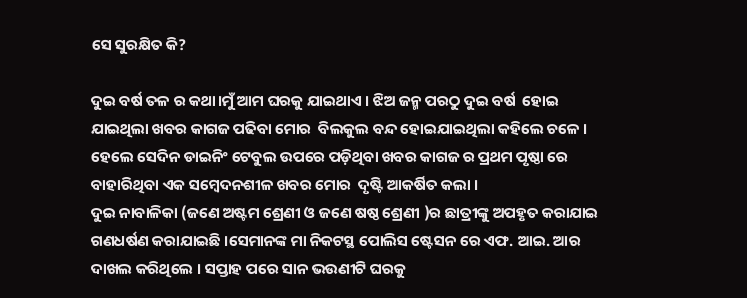ସେ ସୁରକ୍ଷିତ କି?

ଦୁଇ ବର୍ଷ ତଳ ର କଥା।ମୁଁ ଆମ ଘରକୁ ଯାଇଥାଏ । ଝିଅ ଜନ୍ମ ପରଠୁ ଦୁଇ ବର୍ଷ  ହୋଇ ଯାଇଥିଲା ଖବର କାଗଜ ପଢିବା ମୋର  ବିଲକୁଲ ବନ୍ଦ ହୋଇଯାଇଥିଲା କହିଲେ ଚଳେ । ହେଲେ ସେଦିନ ଡାଇନିଂ ଟେବୁଲ ଉପରେ ପଡ଼ିଥିବା ଖବର କାଗଜ ର ପ୍ରଥମ ପୃଷ୍ଠା ରେ ବାହାରିଥିବା ଏକ ସମ୍ବେଦନଶୀଳ ଖବର ମୋର  ଦୃଷ୍ଟି ଆକର୍ଷିତ କଲା ।
ଦୁଇ ନାବାଳିକା (ଜଣେ ଅଷ୍ଟମ ଶ୍ରେଣୀ ଓ ଜଣେ ଷଷ୍ଠ ଶ୍ରେଣୀ )ର ଛାତ୍ରୀଙ୍କୁ ଅପହୃତ କରାଯାଇ  ଗଣଧର୍ଷଣ କରାଯାଇଛି ।ସେମାନଙ୍କ ମା ନିକଟସ୍ଥ ପୋଲିସ ଷ୍ଟେସନ ରେ ଏଫ. ଆଇ. ଆର ଦାଖଲ କରିଥିଲେ । ସପ୍ତାହ ପରେ ସାନ ଭଉଣୀଟି ଘରକୁ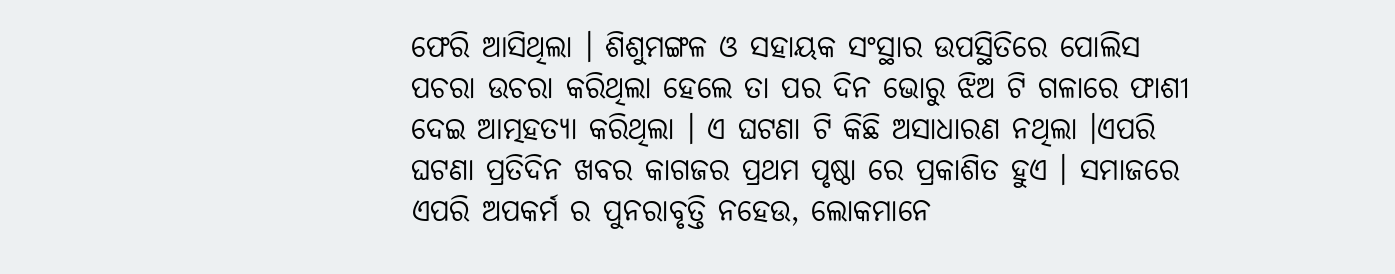ଫେରି ଆସିଥିଲା । ଶିଶୁମଙ୍ଗଳ ଓ ସହାୟକ ସଂସ୍ଥାର ଉପସ୍ଥିତିରେ ପୋଲିସ ପଚରା ଉଚରା କରିଥିଲା ହେଲେ ତା ପର ଦିନ ଭୋରୁ ଝିଅ ଟି ଗଳାରେ ଫାଶୀ ଦେଇ ଆତ୍ମହତ୍ୟା କରିଥିଲା । ଏ ଘଟଣା ଟି କିଛି ଅସାଧାରଣ ନଥିଲା ।ଏପରି ଘଟଣା ପ୍ରତିଦିନ ଖବର କାଗଜର ପ୍ରଥମ ପୃଷ୍ଠା ରେ ପ୍ରକାଶିତ ହୁଏ । ସମାଜରେ ଏପରି ଅପକର୍ମ ର ପୁନରାବୃତ୍ତି ନହେଉ, ଲୋକମାନେ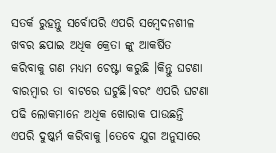ସତର୍କ ରୁହନ୍ତୁ ସର୍ବୋପରି ଏପରି ସମ୍ବେଦନଶୀଳ ଖବର ଛପାଇ ଅଧିକ କ୍ରେତା ଙ୍କୁ ଆକର୍ଷିତ କରିବାକୁ ଗଣ ମଧ୍ୟମ ଚେଷ୍ଟା କରୁଛି ।କିନ୍ତୁ ଘଟଣା ବାରମ୍ବାର ତା ବାଟରେ ଘଟୁଛି।ବରଂ ଏପରି ଘଟଣା ପଢି ଲୋକମାନେ ଅଧିକ ଖୋରାକ ପାଉଛନ୍ତି ଏପରି ଦୁଷ୍କର୍ମ କରିବାକୁ ।ତେବେ ଯୁଗ ଅନୁସାରେ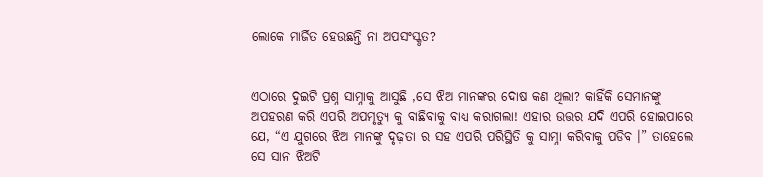ଲୋକେ ମାର୍ଜିତ ହେଉଛନ୍ତି ନା ଅପସଂସ୍କୃତ?


ଏଠାରେ ଦୁଇଟି ପ୍ରଶ୍ନ ସାମ୍ନାକୁ ଆସୁଛି ,ସେ ଝିଅ ମାନଙ୍କର ଦୋଷ କଣ ଥିଲା? କାହିଁକି ସେମାନଙ୍କୁ ଅପହରଣ କରି ଏପରି ଅପମୃତ୍ଯୁ କୁ ବାଛିବାକୁ ବାଧ୍ୟ କରାଗଲା! ଏହାର ଉତ୍ତର ଯଦି ଏପରି ହୋଇପାରେ ଯେ, “ଏ ଯୁଗରେ ଝିଅ ମାନଙ୍କୁ ଦୃଢ଼ତା ର ସହ ଏପରି ପରିସ୍ଥିତି କୁ ସାମ୍ନା କରିବାକୁ ପଡିବ ।” ତାହେଲେ ସେ ସାନ ଝିଅଟି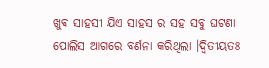ଖୁଵ ସାହସୀ ଯିଏ ସାହସ ର ସହ ସବୁ ଘଟଣା ପୋଲିସ ଆଗରେ ବର୍ଣନା କରିଥିଲା ।ଦ୍ଵିତୀୟତଃ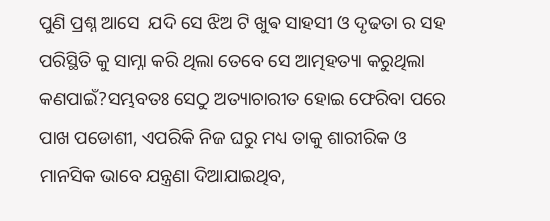ପୁଣି ପ୍ରଶ୍ନ ଆସେ  ଯଦି ସେ ଝିଅ ଟି ଖୁଵ ସାହସୀ ଓ ଦୃଢତା ର ସହ ପରିସ୍ଥିତି କୁ ସାମ୍ନା କରି ଥିଲା ତେବେ ସେ ଆତ୍ମହତ୍ୟା କରୁଥିଲା କଣପାଇଁ?ସମ୍ଭବତଃ ସେଠୁ ଅତ୍ୟାଚାରୀତ ହୋଇ ଫେରିବା ପରେ ପାଖ ପଡୋଶୀ, ଏପରିକି ନିଜ ଘରୁ ମଧ୍ୟ ତାକୁ ଶାରୀରିକ ଓ ମାନସିକ ଭାବେ ଯନ୍ତ୍ରଣା ଦିଆଯାଇଥିବ,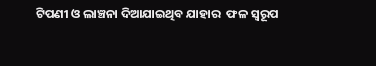ଟିପଣୀ ଓ ଲାଞ୍ଚନା ଦିଆଯାଇଥିବ ଯାହାର  ଫଳ ସ୍ୱରୂପ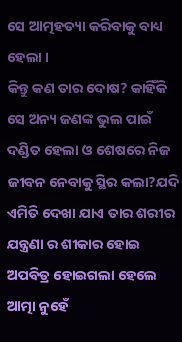ସେ ଆତ୍ମହତ୍ୟା କରିବାକୁ ବାଧ୍ୟ ହେଲା ।
କିନ୍ତୁ କଣ ତାର ଦୋଷ? କାହିଁକି ସେ ଅନ୍ୟ ଜଣଙ୍କ ଭୁଲ ପାଇଁ ଦଣ୍ଡିତ ହେଲା ଓ ଶେଷରେ ନିଜ ଜୀବନ ନେବାକୁ ସ୍ଥିର କଲା?ଯଦି ଏମିତି ଦେଖା ଯାଏ ତାର ଶରୀର ଯନ୍ତ୍ରଣା ର ଶୀକାର ହୋଇ ଅପବିତ୍ର ହୋଇଗଲା ହେଲେ ଆତ୍ମା ନୁହେଁ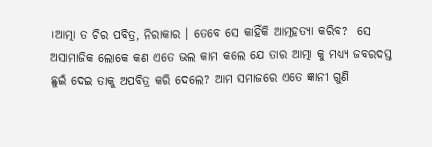।ଆତ୍ମା ତ ଚିର ପବିତ୍ର, ନିରାକାର । ତେବେ ସେ କାହିଁକି ଆତ୍ମହତ୍ୟା କରିବ?  ସେ ଅସାମାଜିକ ଲୋକେ କଣ ଏତେ ଭଲ କାମ କଲେ ଯେ ତାର ଆତ୍ମା କୁ ମଧ୍ୟ୍ୟ ଜବରଦସ୍ତ  ଛୁଇଁ ଦେଇ ତାକୁ ଅପବିତ୍ର କରି ଦେଲେ? ଆମ ସମାଜରେ ଏତେ ଜ୍ଞାନୀ ଗୁଣି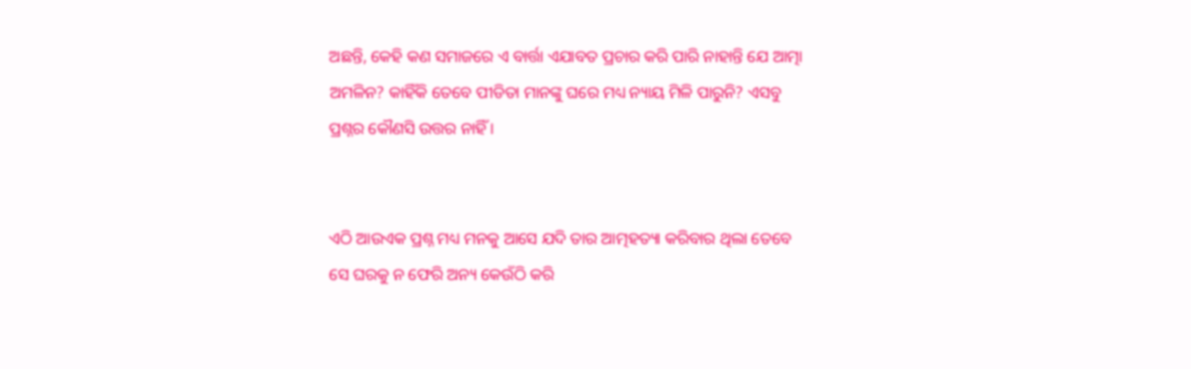ଅଛନ୍ତି, କେହି କଣ ସମାଜରେ ଏ ବାର୍ତ୍ତା ଏଯାବତ ପ୍ରଚାର କରି ପାରି ନାହାନ୍ତି ଯେ ଆତ୍ମା ଅମଳିନ? କାହିଁକି ତେବେ ପୀଡିତା ମାନଙ୍କୁ ଘରେ ମଧ୍ୟ ନ୍ୟାୟ ମିଳି ପାରୁନି? ଏସବୁ ପ୍ରଶ୍ନର କୌଣସି ଉତ୍ତର ନାହିଁ ।


ଏଠି ଆଉଏକ ପ୍ରଶ୍ନ ମଧ୍ୟ ମନକୁ ଆସେ ଯଦି ତାର ଆତ୍ମହତ୍ୟା କରିବାର ଥିଲା ତେବେ ସେ ଘରକୁ ନ ଫେରି ଅନ୍ୟ କେଉଁଠି କରି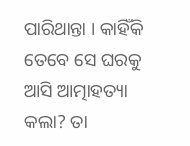ପାରିଥାନ୍ତା । କାହିଁକି ତେବେ ସେ ଘରକୁ ଆସି ଆତ୍ମାହତ୍ୟା କଲା? ତା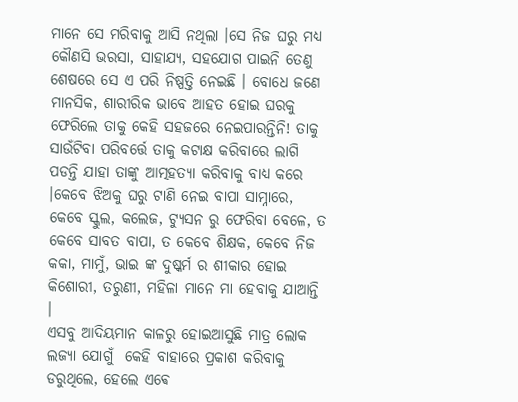ମାନେ ସେ ମରିବାକୁ ଆସି ନଥିଲା ।ସେ ନିଜ ଘରୁ ମଧ୍ୟ କୌଣସି ଭରସା, ସାହାଯ୍ୟ, ସହଯୋଗ ପାଇନି ତେଣୁ ଶେଷରେ ସେ ଏ ପରି ନିଷ୍ପତ୍ତି ନେଇଛି । ବୋଧେ ଜଣେ ମାନସିକ, ଶାରୀରିକ ଭାବେ ଆହତ ହୋଇ ଘରକୁ ଫେରିଲେ ତାକୁ କେହି ସହଜରେ ନେଇପାରନ୍ତିନି! ତାକୁ ସାଉଁଟିବା ପରିବର୍ତ୍ତେ ତାକୁ କଟାକ୍ଷ କରିବାରେ ଲାଗି ପଡନ୍ତି ଯାହା ତାଙ୍କୁ ଆତ୍ମହତ୍ୟା କରିବାକୁ ବାଧ୍ୟ କରେ ।କେବେ ଝିଅକୁ ଘରୁ ଟାଣି ନେଇ ବାପା ସାମ୍ନାରେ, କେବେ ସ୍କୁଲ, କଲେଜ, ଟ୍ୟୁସନ ରୁ ଫେରିବା ବେଳେ, ତ କେବେ ସାବତ ବାପା, ତ କେବେ ଶିକ୍ଷକ, କେବେ ନିଜ କକା, ମାମୁଁ, ଭାଇ ଙ୍କ ଦୁଷ୍କର୍ମ ର ଶୀକାର ହୋଇ କିଶୋରୀ, ତରୁଣୀ, ମହିଳା ମାନେ ମା ହେବାକୁ ଯାଆନ୍ତି ।
ଏସବୁ ଆଦିୟମାନ କାଳରୁ ହୋଇଆସୁଛି ମାତ୍ର ଲୋକ ଲଜ୍ୟା ଯୋଗୁଁ  କେହି ବାହାରେ ପ୍ରକାଶ କରିବାକୁ ଡରୁଥିଲେ, ହେଲେ ଏଵେ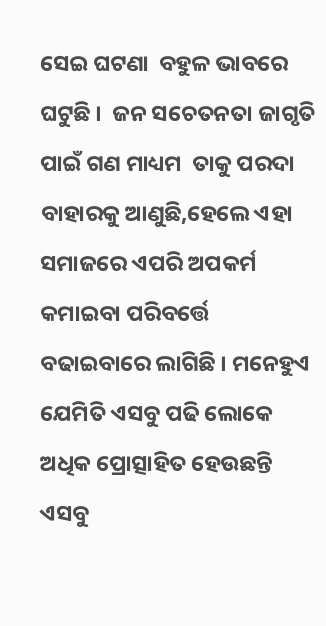ସେଇ ଘଟଣା  ବହୁଳ ଭାବରେ ଘଟୁଛି ।  ଜନ ସଚେତନତା ଜାଗୃତି ପାଇଁ ଗଣ ମାଧ୍ୟମ  ତାକୁ ପରଦା ବାହାରକୁ ଆଣୁଛି,ହେଲେ ଏହା ସମାଜରେ ଏପରି ଅପକର୍ମ କମାଇବା ପରିବର୍ତ୍ତେ ବଢାଇବାରେ ଲାଗିଛି । ମନେହୁଏ ଯେମିତି ଏସବୁ ପଢି ଲୋକେ ଅଧିକ ପ୍ରୋତ୍ସାହିତ ହେଉଛନ୍ତି ଏସବୁ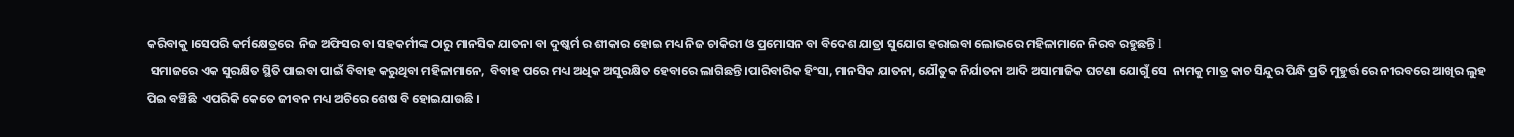କରିବାକୁ ।ସେପରି କର୍ମକ୍ଷେତ୍ରରେ  ନିଜ ଅଫିସର ବା ସହକର୍ମୀଙ୍କ ଠାରୁ ମାନସିକ ଯାତନା ବା ଦୁଷ୍କର୍ମ ର ଶୀକାର ହୋଇ ମଧ୍ୟ ନିଜ ଚାକିରୀ ଓ ପ୍ରମୋସନ ବା ବିଦେଶ ଯାତ୍ରା ସୁଯୋଗ ହରାଇବା ଲୋଭରେ ମହିଳାମାନେ ନିରବ ରହୁଛନ୍ତି l
 ସମାଜରେ ଏକ ସୁରକ୍ଷିତ ସ୍ଥିତି ପାଇବା ପାଇଁ ବିବାହ କରୁଥିବା ମହିଳାମାନେ,  ବିବାହ ପରେ ମଧ୍ୟ ଅଧିକ ଅସୁରକ୍ଷିତ ହେବାରେ ଲାଗିଛନ୍ତି ।ପାରିବାରିକ ହିଂସା, ମାନସିକ ଯାତନା, ଯୌତୁକ ନିର୍ଯାତନା ଆଦି ଅସାମାଜିକ ଘଟଣା ଯୋଗୁଁ ସେ  ନାମକୁ ମାତ୍ର କାଚ ସିନ୍ଦୁର ପିନ୍ଧି ପ୍ରତି ମୁହୁର୍ତ୍ତ ରେ ନୀରବରେ ଆଖିର ଲୁହ ପିଇ ବଞ୍ଚିଛି  ଏପରିକି କେତେ ଜୀବନ ମଧ୍ୟ ଅଚିରେ ଶେଷ ବି ହୋଇଯାଉଛି ।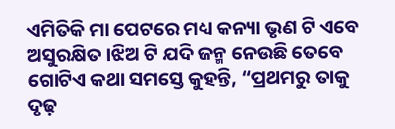ଏମିତିକି ମା ପେଟରେ ମଧ୍ୟ କନ୍ୟା ଭୃଣ ଟି ଏବେ ଅସୁରକ୍ଷିତ ।ଝିଅ ଟି ଯଦି ଜନ୍ମ ନେଉଛି ତେବେ ଗୋଟିଏ କଥା ସମସ୍ତେ କୁହନ୍ତି, “ପ୍ରଥମରୁ ତାକୁ ଦୃଢ଼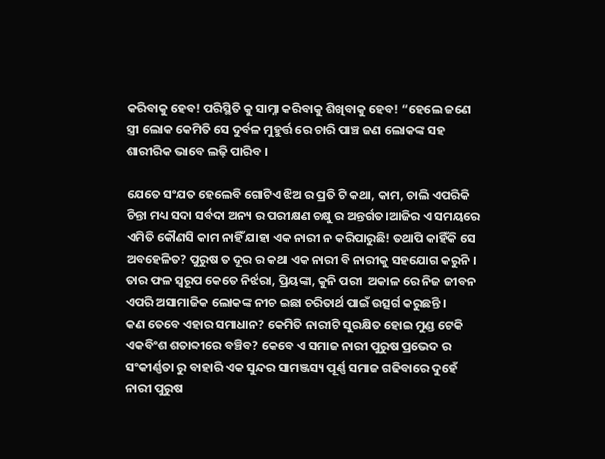କରିବାକୁ ହେବ! ପରିସ୍ଥିତି କୁ ସାମ୍ନା କରିବାକୁ ଶିଖିବାକୁ ହେବ! “ହେଲେ ଜଣେ ସ୍ତ୍ରୀ ଲୋକ କେମିତି ସେ ଦୁର୍ବଳ ମୁହୁର୍ତ୍ତ ରେ ଚାରି ପାଞ୍ଚ ଜଣ ଲୋକଙ୍କ ସହ ଶାରୀରିକ ଭାବେ ଲଢ଼ି ପାରିବ ।

ଯେତେ ସଂଯତ ହେଲେବି ଗୋଟିଏ ଝିଅ ର ପ୍ରତି ଟି କଥା, କାମ, ଚାଲି ଏପରିକି ଚିନ୍ତା ମଧ୍ୟ ସଦା ସର୍ବଦା ଅନ୍ୟ ର ପରୀକ୍ଷଣ ଚକ୍ଷୁ ର ଅନ୍ତର୍ଗତ।ଆଜିର ଏ ସମୟରେ ଏମିତି କୌଣସି କାମ ନାହିଁ ଯାହା ଏକ ନାରୀ ନ କରିପାରୁଛି! ତଥାପି କାହିଁକି ସେ ଅବହେଳିତ? ପୁରୁଷ ତ ଦୂର ର କଥା ଏକ ନାରୀ ବି ନାରୀକୁ ସହଯୋଗ କରୁନି । ତାର ଫଳ ସ୍ୱରୂପ କେତେ ନିର୍ଝରା, ପ୍ରିୟଙ୍କା, କୁନି ପରୀ  ଅକାଳ ରେ ନିଜ ଜୀବନ ଏପରି ଅସାମାଜିକ ଲୋକଙ୍କ ନୀଚ ଇଛା ଚରିତାର୍ଥ ପାଇଁ ଉତ୍ସର୍ଗ କରୁଛନ୍ତି ।
କଣ ତେବେ ଏହାର ସମାଧାନ? କେମିତି ନାରୀଟି ସୁରକ୍ଷିତ ହୋଇ ମୁଣ୍ଡ ଟେକି ଏକବିଂଶ ଶତାବ୍ଦୀରେ ବଞ୍ଚିବ? କେବେ ଏ ସମାଜ ନାରୀ ପୁରୁଷ ପ୍ରଭେଦ ର ସଂକୀର୍ଣ୍ଣତା ରୁ ବାହାରି ଏକ ସୁନ୍ଦର ସାମଞ୍ଜସ୍ୟ ପୂର୍ଣ୍ଣ ସମାଜ ଗଢିବାରେ ଦୁହେଁ ନାରୀ ପୁରୁଷ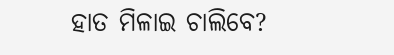ହାତ ମିଳାଇ ଚାଲିବେ?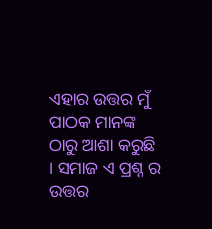ଏହାର ଉତ୍ତର ମୁଁ ପାଠକ ମାନଙ୍କ ଠାରୁ ଆଶା କରୁଛି । ସମାଜ ଏ ପ୍ରଶ୍ନ ର ଉତ୍ତର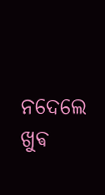ନଦେଲେ ଖୁଵ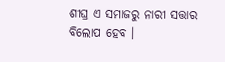ଶୀଘ୍ର ଏ ସମାଜରୁ ନାରୀ ସତ୍ତାର  ବିଲୋପ ହେବ ।